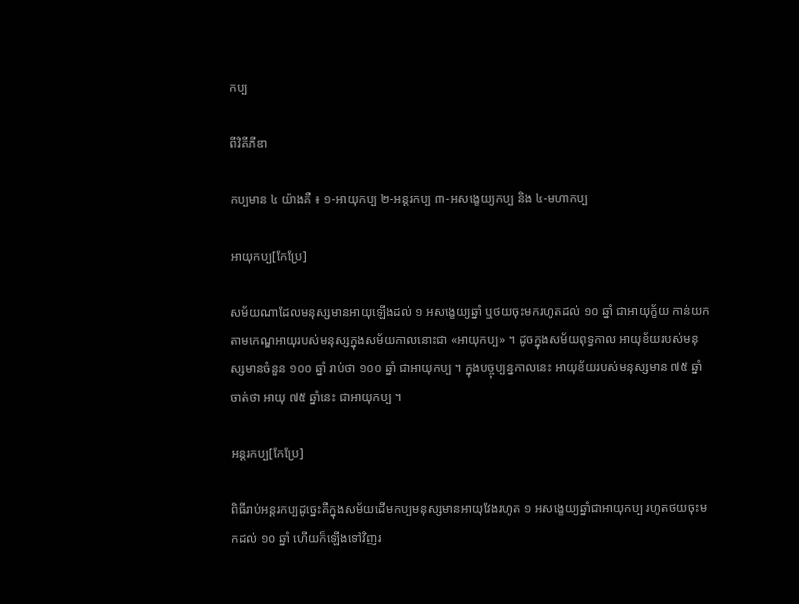កប្ប

ពីវិគីភីឌា

កប្បមាន ៤ យ៉ាងគឺ ៖ ១‑អាយុកប្ប ២‑អន្តរកប្ប ៣‑អសង្ខេយ្យកប្ប និង ៤‑មហាកប្ប

អាយុកប្ប[កែប្រែ]

សម័យណាដែលមនុស្សមានអាយុឡើងដល់ ១ អសង្ខេយ្យឆ្នាំ ឬថយចុះមករហូតដល់ ១០ ឆ្នាំ ជាអាយុក្ខ័យ កាន់យកតាមកេណ្ឌអាយុរបស់មនុស្សក្នុងសម័យកាលនោះជា «អាយុកប្ប» ។ ដូចក្នុងសម័យពុទ្ធកាល អាយុខ័យរបស់មនុស្សមានចំនួន ១០០ ឆ្នាំ រាប់ថា ១០០ ឆ្នាំ ជាអាយុកប្ប ។ ក្នុងបច្ចុប្បន្នកាលនេះ អាយុខ័យរបស់មនុស្សមាន ៧៥ ឆ្នាំ ចាត់ថា អាយុ ៧៥ ឆ្នាំនេះ ជាអាយុកប្ប ។

អន្តរកប្ប[កែប្រែ]

ពិធីរាប់អន្តរកប្បដូច្នេះគឺក្នុងសម័យដើមកប្បមនុស្សមានអាយុវែងរហូត ១ អសង្ខេយ្យឆ្នាំជាអាយុកប្ប រហូតថយចុះមកដល់ ១០ ឆ្នាំ ហើយក៏ឡើងទៅវិញរ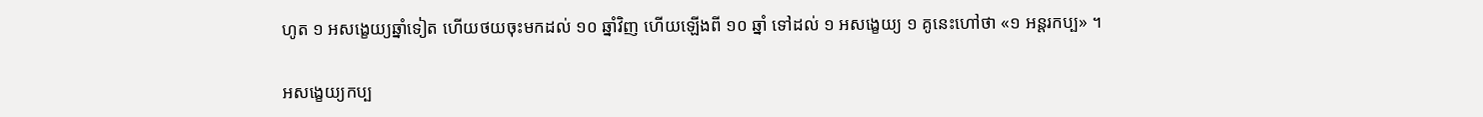ហូត ១ អសង្ខេយ្យឆ្នាំទៀត ហើយថយចុះមកដល់ ១០ ឆ្នាំវិញ ហើយឡើងពី ១០ ឆ្នាំ ទៅដល់ ១ អសង្ខេយ្យ ១ គូនេះហៅថា «១ អន្តរកប្ប» ។

អសង្ខេយ្យកប្ប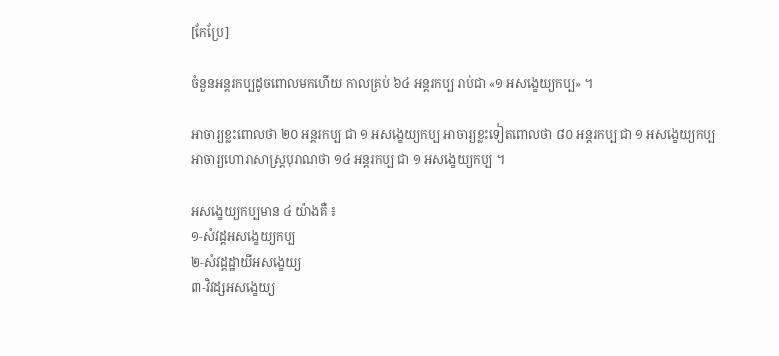[កែប្រែ]

ចំនួនអន្តរកប្បដូចពោលមកហើយ កាលគ្រប់ ៦៤ អន្តរកប្ប រាប់ជា «១ អសង្ខេយ្យកប្ប» ។

អាចារ្យខ្លះពោលថា ២០ អន្តរកប្ប ជា ១ អសង្ខេយ្យកប្ប អាចារ្យខ្លះទៀតពោលថា ៨០ អន្តរកប្ប ជា ១ អសង្ខេយ្យកប្ប អាចារ្យហោរាសាស្ត្របុរាណថា ១៤ អន្តរកប្ប ជា ១ អសង្ខេយ្យកប្ប ។

អសង្ខេយ្យកប្បមាន ៤ យ៉ាងគឺ ៖
១‑សំវដ្ដអសង្ខេយ្យកប្ប
២‑សំវដ្ដដ្ឋាយីអសង្ខេយ្យ
៣‑វិវដ្សអសង្ខេយ្យ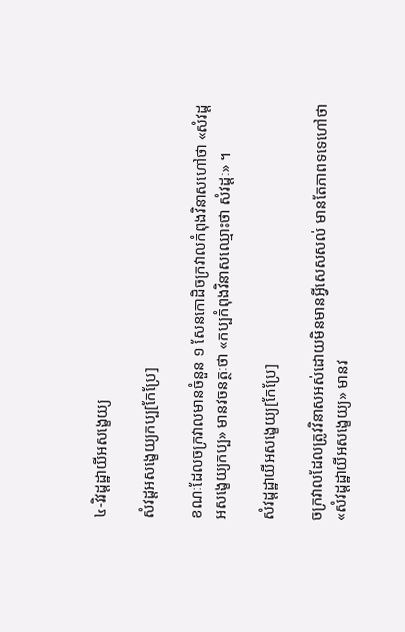៤‑វិវដ្ដដ្ឋាយីអសង្ខេយ្យ

សំវដ្ដអសង្ខេយ្យកប្ប[កែប្រែ]

ខណៈដែលចក្រវាលមានចំនួន ១ សែនកោដិចក្រវាលកំពុងវិនាសហៅថា «សំវដ្ដអសង្ខេយ្យកប្ប» មានវចនត្ថៈថា «កប្បកំពុងវិនាសឈ្មោះថា សំវដ្ដៈ» ។

សំវដ្ដដ្ឋាយីអសង្ខេយ្យ[កែប្រែ]

ចក្រវាលដែលត្រូវវិនាសអស់ដោយមិនមានអ្វីសេសសល់ មានតែភាពទទេហៅថា «សំវដ្ដដ្ឋាយីអសង្ខេយ្យ» មានវ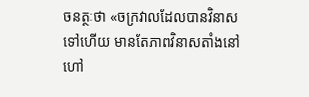ចនត្ថៈថា «ចក្រវាលដែលបានវិនាសទៅហើយ មានតែភាពវិនាសតាំងនៅហៅ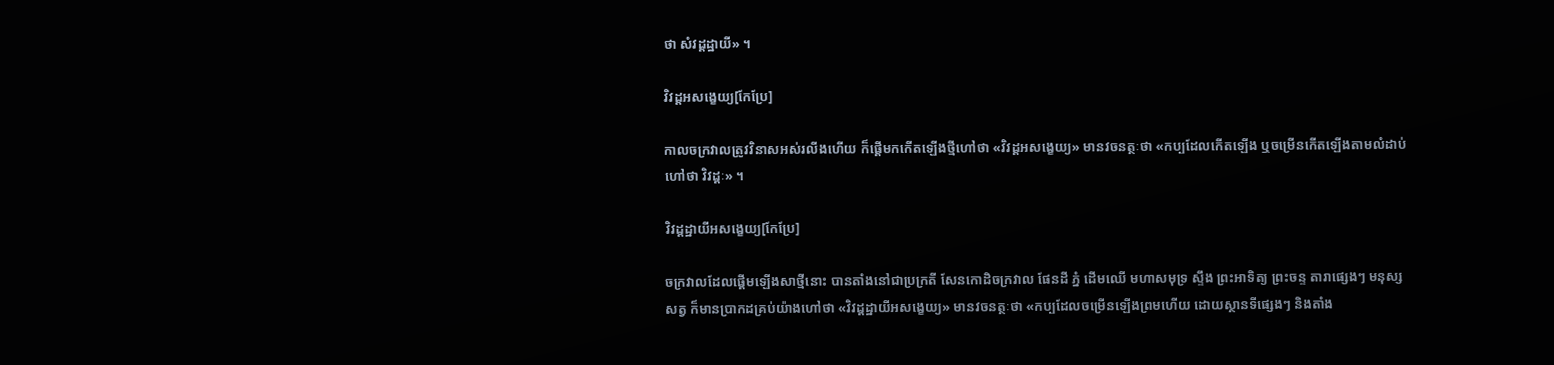ថា សំវដ្ដដ្ឋាយី» ។

វិវដ្ដអសង្ខេយ្យ[កែប្រែ]

កាលចក្រវាលត្រូវវិនាសអស់រលីងហើយ ក៏ផ្ដើមកកើតឡើងថ្មីហៅថា «វិវដ្ដអសង្ខេយ្យ» មានវចនត្ថៈថា «កប្បដែលកើតឡើង ឬចម្រើនកើតឡើងតាមលំដាប់ហៅថា វិវដ្ដៈ» ។

វិវដ្ដដ្ឋាយីអសង្ខេយ្យ[កែប្រែ]

ចក្រវាលដែលផ្ដើមឡើងសាថ្មីនោះ បានតាំងនៅជាប្រក្រតី សែនកោដិចក្រវាល ផែនដី ភ្នំ ដើមឈើ មហាសមុទ្រ ស្ទឹង ព្រះអាទិត្យ ព្រះចន្ទ តារាផ្សេងៗ មនុស្ស សត្វ ក៏មានប្រាកដគ្រប់យ៉ាងហៅថា «វិវដ្ដដ្ឋាយីអសង្ខេយ្យ» មានវចនត្ថៈថា «កប្បដែលចម្រើនឡើងព្រមហើយ ដោយស្ថានទីផ្សេងៗ និងតាំង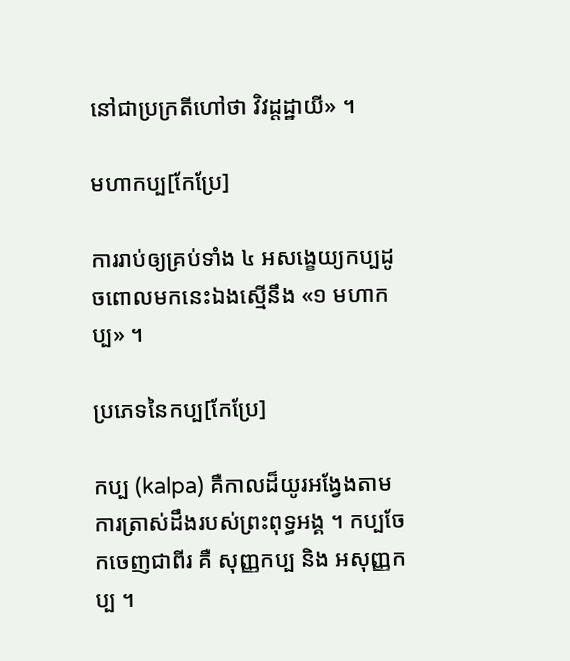នៅជាប្រក្រតីហៅថា វិវដ្ដដ្ឋាយី» ។

មហាកប្ប[កែប្រែ]

ការរាប់ឲ្យគ្រប់ទាំង ៤ អសង្ខេយ្យកប្បដូចពោលមកនេះឯងស្មើនឹង «១ មហាកប្ប» ។

ប្រភេទនៃកប្ប[កែប្រែ]

កប្ប (kalpa) គឺកាលដ៏យូរអង្វែងតាមការត្រាស់ដឹងរបស់ព្រះពុទ្ធអង្គ ។ កប្បចែកចេញជាពីរ គឺ សុញ្ញកប្ប និង អសុញ្ញកប្ប ។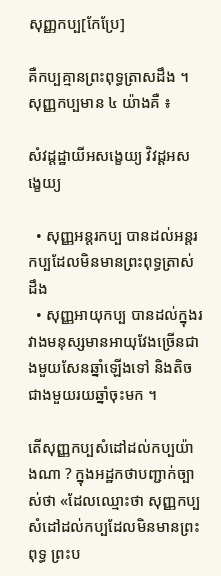សុញ្ញកប្ប[កែប្រែ]

គឺកប្បគ្មានព្រះពុទ្ធត្រាសដឹង ។ សុញ្ញកប្បមាន ៤ យ៉ាងគឺ ៖

សំវដ្ដដ្ឋាយីអសង្ខេយ្យ វិវដ្ដអសង្ខេយ្យ

  • សុញ្ញអន្តរកប្ប បានដល់អន្តរកប្បដែលមិនមានព្រះពុទ្ធត្រាស់ដឹង
  • សុញ្ញអាយុកប្ប បានដល់ក្នុងរវាងមនុស្សមានអាយុវែងច្រើនជាងមួយសែនឆ្នាំឡើងទៅ និងតិចជាងមួយរយឆ្នាំចុះមក ។

តើសុញ្ញកប្បសំដៅដល់កប្បយ៉ាងណា ? ក្នុងអដ្ឋកថាបញ្ជាក់ច្បាស់ថា «ដែលឈ្មោះថា សុញ្ញកប្ប សំដៅដល់កប្បដែលមិនមានព្រះពុទ្ធ ព្រះប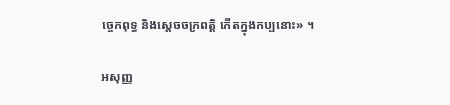ច្ចេកពុទ្ធ និងស្ដេចចក្រពត្តិ កើតក្នុងកប្បនោះ» ។

អសុញ្ញ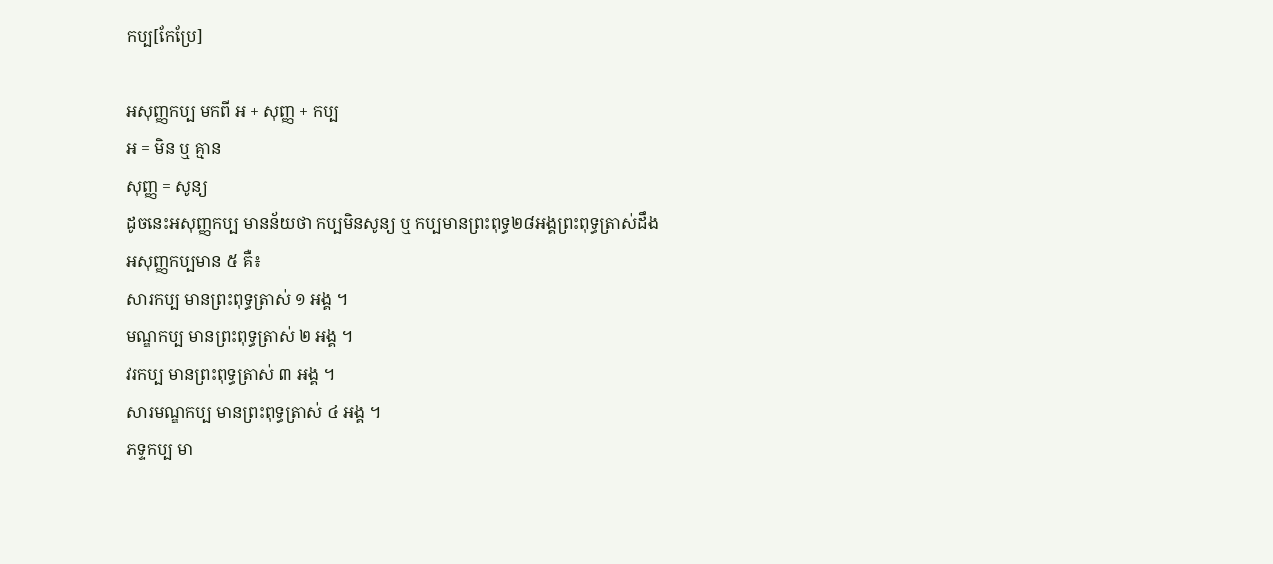កប្ប[កែប្រែ]

អសុញ្ញកប្ប មកពី អ + សុញ្ញ + កប្ប
អ = មិន ឬ គ្មាន
សុញ្ញ = សូន្យ
ដូចនេះអសុញ្ញកប្ប មានន័យថា កប្បមិនសូន្យ ឬ កប្បមានព្រះពុទ្ធ២៨អង្គព្រះពុទ្ធត្រាស់ដឹង
អសុញ្ញកប្បមាន ៥ គឺ៖
សារកប្ប មានព្រះពុទ្ធត្រាស់ ១ អង្គ ។
មណ្ឌកប្ប មានព្រះពុទ្ធត្រាស់ ២ អង្គ ។
វរកប្ប មានព្រះពុទ្ធត្រាស់ ៣ អង្គ ។
សារមណ្ឌកប្ប មានព្រះពុទ្ធត្រាស់ ៤ អង្គ ។
ភទ្ទកប្ប មា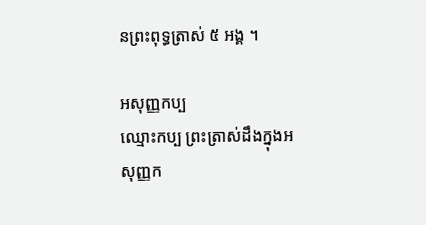នព្រះពុទ្ធត្រាស់ ៥ អង្គ ។

អសុញ្ញកប្ប
ឈ្មោះកប្ប ព្រះត្រាស់ដឹងក្នុងអសុញ្ញក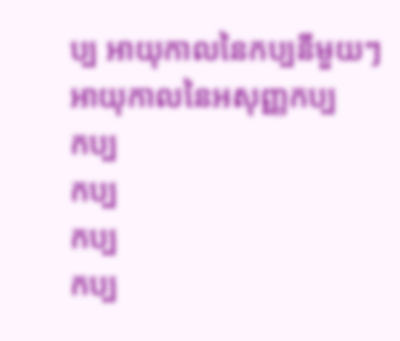ប្ប អាយុកាលនៃកប្បនីមួយៗ អាយុកាលនៃអសុញ្ញកប្ប
កប្ប
កប្ប
កប្ប
កប្ប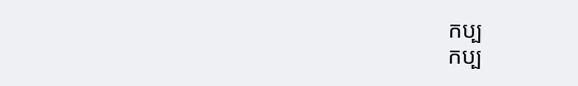កប្ប
កប្ប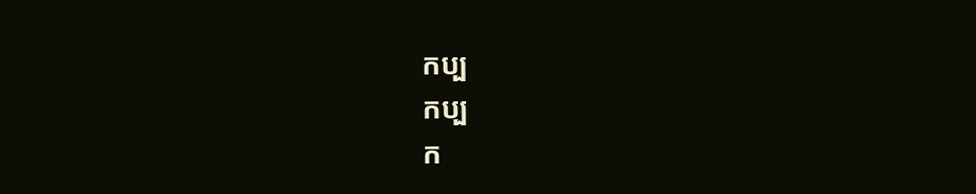កប្ប
កប្ប
ក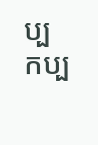ប្ប
កប្ប